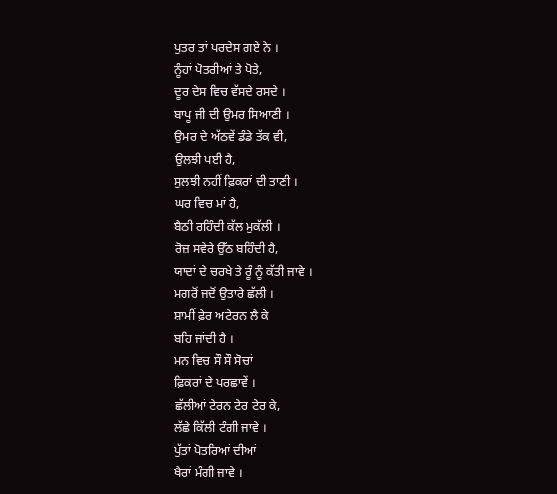ਪੁਤਰ ਤਾਂ ਪਰਦੇਸ ਗਏ ਨੇ ।
ਨੂੰਹਾਂ ਪੋਤਰੀਆਂ ਤੇ ਪੋਤੇ,
ਦੂਰ ਦੇਸ ਵਿਚ ਵੱਸਦੇ ਰਸਦੇ ।
ਬਾਪੂ ਜੀ ਦੀ ਉਮਰ ਸਿਆਣੀ ।
ਉਮਰ ਦੇ ਅੱਠਵੇਂ ਡੰਡੇ ਤੱਕ ਵੀ,
ਉਲਝੀ ਪਈ ਹੈ,
ਸੁਲਝੀ ਨਹੀਂ ਫ਼ਿਕਰਾਂ ਦੀ ਤਾਣੀ ।
ਘਰ ਵਿਚ ਮਾਂ ਹੈ,
ਬੈਠੀ ਰਹਿੰਦੀ ਕੱਲ ਮੁਕੱਲੀ ।
ਰੋਜ਼ ਸਵੇਰੇ ਉੱਠ ਬਹਿੰਦੀ ਹੈ,
ਯਾਦਾਂ ਦੇ ਚਰਖੇ ਤੇ ਰੂੰ ਨੂੰ ਕੱਤੀ ਜਾਵੇ ।
ਮਗਰੋਂ ਜਦੋਂ ਉਤਾਰੇ ਛੱਲੀ ।
ਸ਼ਾਮੀਂ ਫ਼ੇਰ ਅਟੇਰਨ ਲੈ ਕੇ
ਬਹਿ ਜਾਂਦੀ ਹੈ ।
ਮਨ ਵਿਚ ਸੌ ਸੌ ਸੋਚਾਂ
ਫ਼ਿਕਰਾਂ ਦੇ ਪਰਛਾਵੇਂ ।
ਛੱਲੀਆਂ ਟੇਰਨ ਟੇਰ ਟੇਰ ਕੇ,
ਲੱਛੇ ਕਿੱਲੀ ਟੰਗੀ ਜਾਵੇ ।
ਪੁੱਤਾਂ ਪੋਤਰਿਆਂ ਦੀਆਂ
ਖੈਰਾਂ ਮੰਗੀ ਜਾਵੇ ।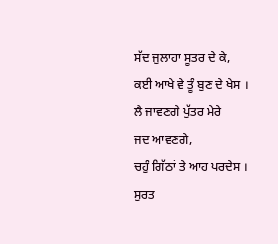ਸੱਦ ਜੁਲਾਹਾ ਸੂਤਰ ਦੇ ਕੇ,
ਕਈ ਆਖੇ ਵੇ ਤੂੰ ਬੁਣ ਦੇ ਖੇਸ ।
ਲੈ ਜਾਵਣਗੇ ਪੁੱਤਰ ਮੇਰੇ
ਜਦ ਆਵਣਗੇ,
ਚਹੁੰ ਗਿੱਠਾਂ ਤੇ ਆਹ ਪਰਦੇਸ ।
ਸੁਰਤ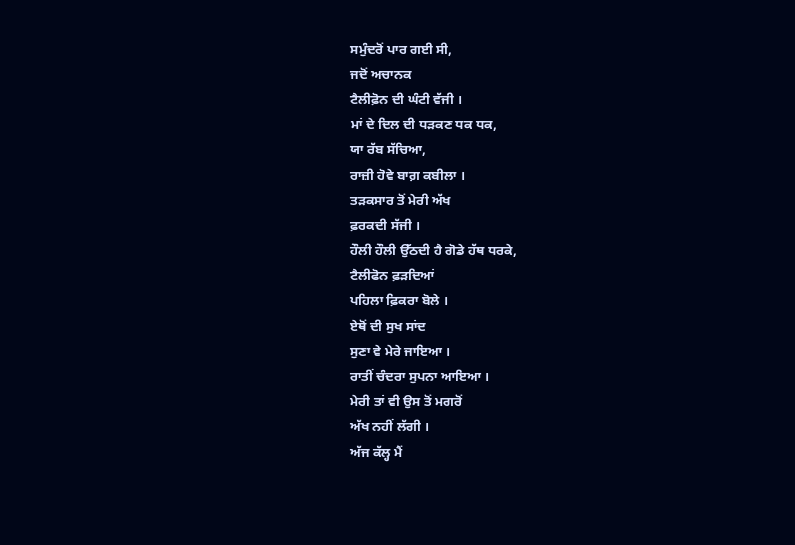ਸਮੁੰਦਰੋਂ ਪਾਰ ਗਈ ਸੀ,
ਜਦੋਂ ਅਚਾਨਕ
ਟੈਲੀਫ਼ੋਨ ਦੀ ਘੰਟੀ ਵੱਜੀ ।
ਮਾਂ ਦੇ ਦਿਲ ਦੀ ਧੜਕਣ ਧਕ ਧਕ,
ਯਾ ਰੱਬ ਸੱਚਿਆ,
ਰਾਜ਼ੀ ਹੋਵੇ ਬਾਗ਼ ਕਬੀਲਾ ।
ਤੜਕਸਾਰ ਤੋਂ ਮੇਰੀ ਅੱਖ
ਫ਼ਰਕਦੀ ਸੱਜੀ ।
ਹੌਲੀ ਹੌਲੀ ਉੱਠਦੀ ਹੈ ਗੋਡੇ ਹੱਥ ਧਰਕੇ,
ਟੈਲੀਫੋਨ ਫ਼ੜਦਿਆਂ
ਪਹਿਲਾ ਫ਼ਿਕਰਾ ਬੋਲੇ ।
ਏਥੋਂ ਦੀ ਸੁਖ ਸਾਂਦ
ਸੁਣਾ ਵੇ ਮੇਰੇ ਜਾਇਆ ।
ਰਾਤੀਂ ਚੰਦਰਾ ਸੁਪਨਾ ਆਇਆ ।
ਮੇਰੀ ਤਾਂ ਵੀ ਉਸ ਤੋਂ ਮਗਰੋਂ
ਅੱਖ ਨਹੀਂ ਲੱਗੀ ।
ਅੱਜ ਕੱਲ੍ਹ ਮੈਂ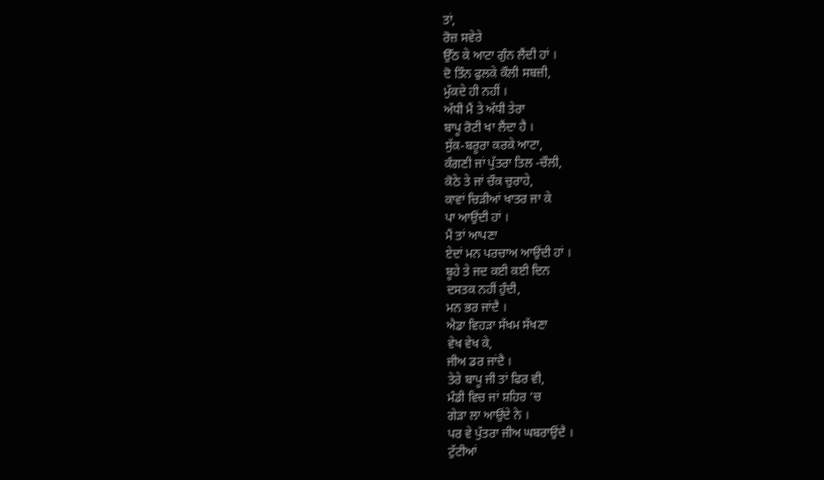ਤਾਂ,
ਰੋਜ਼ ਸਵੇਰੇ
ਉੱਠ ਕੇ ਆਟਾ ਗੁੰਨ ਲੈਂਦੀ ਹਾਂ ।
ਦੋ ਤਿੰਨ ਫੁਲਕੇ ਕੌਲੀ ਸਬਜ਼ੀ,
ਮੁੱਕਦੇ ਹੀ ਨਹੀਂ ।
ਅੱਧੀ ਮੈਂ ਤੇ ਅੱਧੀ ਤੇਰਾ
ਬਾਪੂ ਰੋਟੀ ਖਾ ਲੈਂਦਾ ਹੈ ।
ਸੁੱਕ-ਬਰੂਰਾ ਕਰਕੇ ਆਟਾ,
ਕੰਗਣੀ ਜਾਂ ਪੁੱਤਰਾ ਤਿਲ -ਚੌਲੀ,
ਕੋਠੇ ਤੇ ਜਾਂ ਚੌਕ ਚੁਰਾਹੇ,
ਕਾਵਾਂ ਚਿੜੀਆਂ ਖਾਤਰ ਜਾ ਕੇ
ਪਾ ਆਉਂਦੀ ਹਾਂ ।
ਮੈਂ ਤਾਂ ਆਪਣਾ
ਏਦਾਂ ਮਨ ਪਰਚਾਅ ਆਉਂਦੀ ਹਾਂ ।
ਬੂਹੇ ਤੇ ਜਦ ਕਈ ਕਈ ਦਿਨ
ਦਸਤਕ ਨਹੀਂ ਹੁੰਦੀ,
ਮਨ ਭਰ ਜਾਂਦੈ ।
ਐਡਾ ਵਿਹੜਾ ਸੱਖਮ ਸੱਖਣਾ
ਵੇਖ ਵੇਖ ਕੇ,
ਜੀਅ ਡਰ ਜਾਂਦੈ ।
ਤੇਰੇ ਬਾਪੂ ਜੀ ਤਾਂ ਫਿਰ ਵੀ,
ਮੰਡੀ ਵਿਚ ਜਾਂ ਸ਼ਹਿਰ ‘ਚ
ਗੇੜਾ ਲਾ ਆਉਂਦੇ ਨੇ ।
ਪਰ ਵੇ ਪੁੱਤਰਾ ਜੀਅ ਘਬਰਾਉਂਦੈ ।
ਟੁੱਟੀਆਂ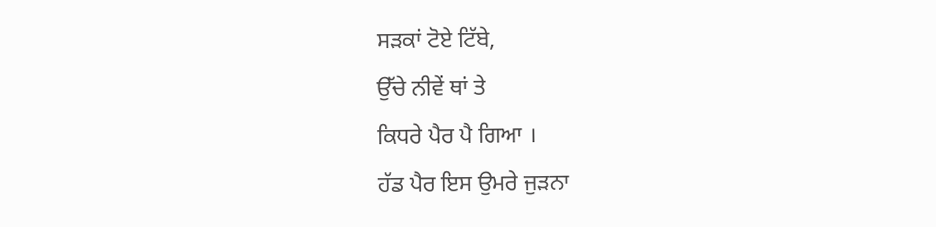ਸੜਕਾਂ ਟੋਏ ਟਿੱਬੇ,
ਉੱਚੇ ਨੀਵੇਂ ਥਾਂ ਤੇ
ਕਿਧਰੇ ਪੈਰ ਪੈ ਗਿਆ ।
ਹੱਡ ਪੈਰ ਇਸ ਉਮਰੇ ਜੁੜਨਾ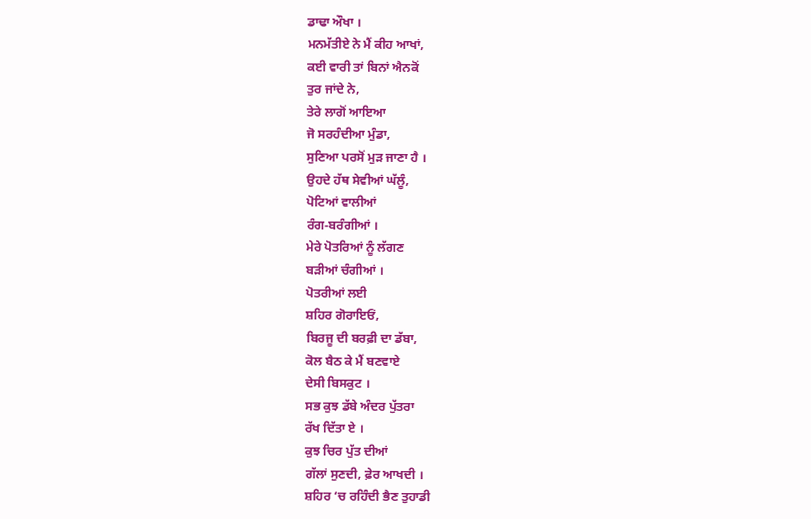ਡਾਢਾ ਔਖਾ ।
ਮਨਮੱਤੀਏ ਨੇ ਮੈਂ ਕੀਹ ਆਖਾਂ,
ਕਈ ਵਾਰੀ ਤਾਂ ਬਿਨਾਂ ਐਨਕੋਂ
ਤੁਰ ਜਾਂਦੇ ਨੇ,
ਤੇਰੇ ਲਾਗੋਂ ਆਇਆ
ਜੋ ਸਰਹੰਦੀਆ ਮੁੰਡਾ,
ਸੁਣਿਆ ਪਰਸੋਂ ਮੁੜ ਜਾਣਾ ਹੈ ।
ਉਹਦੇ ਹੱਥ ਸੇਵੀਆਂ ਘੱਲੂੰ,
ਪੋਟਿਆਂ ਵਾਲੀਆਂ
ਰੰਗ-ਬਰੰਗੀਆਂ ।
ਮੇਰੇ ਪੋਤਰਿਆਂ ਨੂੰ ਲੱਗਣ
ਬੜੀਆਂ ਚੰਗੀਆਂ ।
ਪੋਤਰੀਆਂ ਲਈ
ਸ਼ਹਿਰ ਗੋਰਾਇਓਂ,
ਬਿਰਜੂ ਦੀ ਬਰਫ਼ੀ ਦਾ ਡੱਬਾ,
ਕੋਲ ਬੈਠ ਕੇ ਮੈਂ ਬਣਵਾਏ
ਦੇਸੀ ਬਿਸਕੁਟ ।
ਸਭ ਕੁਝ ਡੱਬੇ ਅੰਦਰ ਪੁੱਤਰਾ
ਰੱਖ ਦਿੱਤਾ ਏ ।
ਕੁਝ ਚਿਰ ਪੁੱਤ ਦੀਆਂ
ਗੱਲਾਂ ਸੁਣਦੀ, ਫ਼ੇਰ ਆਖਦੀ ।
ਸ਼ਹਿਰ ‘ਚ ਰਹਿੰਦੀ ਭੈਣ ਤੁਹਾਡੀ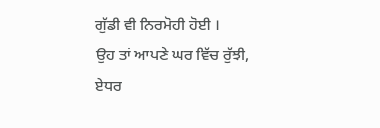ਗੁੱਡੀ ਵੀ ਨਿਰਮੋਹੀ ਹੋਈ ।
ਉਹ ਤਾਂ ਆਪਣੇ ਘਰ ਵਿੱਚ ਰੁੱਝੀ,
ਏਧਰ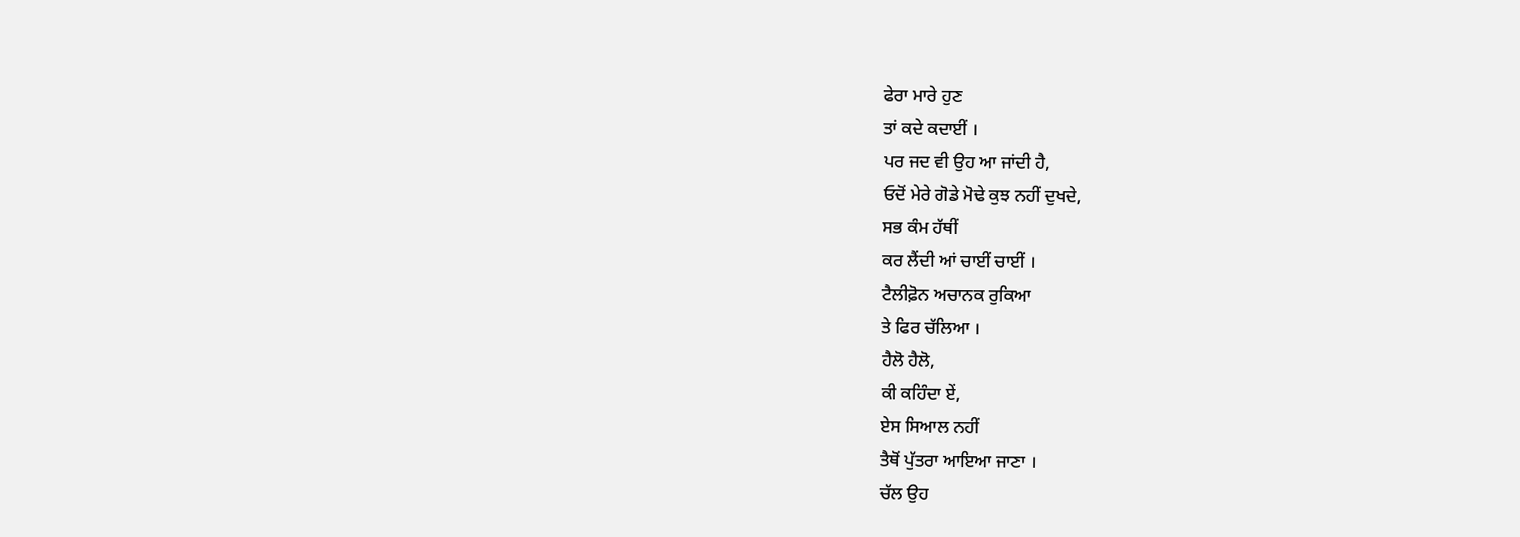ਫੇਰਾ ਮਾਰੇ ਹੁਣ
ਤਾਂ ਕਦੇ ਕਦਾਈਂ ।
ਪਰ ਜਦ ਵੀ ਉਹ ਆ ਜਾਂਦੀ ਹੈ,
ਓਦੋਂ ਮੇਰੇ ਗੋਡੇ ਮੋਢੇ ਕੁਝ ਨਹੀਂ ਦੁਖਦੇ,
ਸਭ ਕੰਮ ਹੱਥੀਂ
ਕਰ ਲੈਂਦੀ ਆਂ ਚਾਈਂ ਚਾਈਂ ।
ਟੈਲੀਫ਼ੋਨ ਅਚਾਨਕ ਰੁਕਿਆ
ਤੇ ਫਿਰ ਚੱਲਿਆ ।
ਹੈਲੋ ਹੈਲੋ,
ਕੀ ਕਹਿੰਦਾ ਏਂ,
ਏਸ ਸਿਆਲ ਨਹੀਂ
ਤੈਥੋਂ ਪੁੱਤਰਾ ਆਇਆ ਜਾਣਾ ।
ਚੱਲ ਉਹ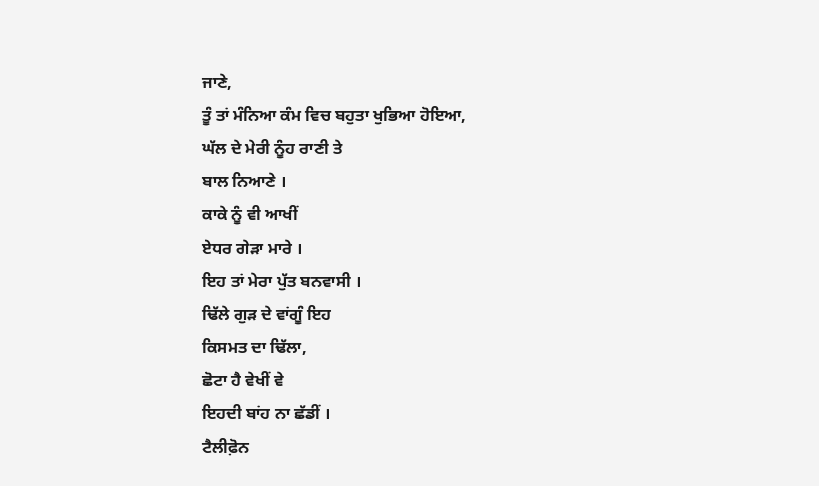ਜਾਣੇ,
ਤੂੰ ਤਾਂ ਮੰਨਿਆ ਕੰਮ ਵਿਚ ਬਹੁਤਾ ਖੁਭਿਆ ਹੋਇਆ,
ਘੱਲ ਦੇ ਮੇਰੀ ਨੂੰਹ ਰਾਣੀ ਤੇ
ਬਾਲ ਨਿਆਣੇ ।
ਕਾਕੇ ਨੂੰ ਵੀ ਆਖੀਂ
ਏਧਰ ਗੇੜਾ ਮਾਰੇ ।
ਇਹ ਤਾਂ ਮੇਰਾ ਪੁੱਤ ਬਨਵਾਸੀ ।
ਢਿੱਲੇ ਗੁੜ ਦੇ ਵਾਂਗੂੰ ਇਹ
ਕਿਸਮਤ ਦਾ ਢਿੱਲਾ,
ਛੋਟਾ ਹੈ ਵੇਖੀਂ ਵੇ
ਇਹਦੀ ਬਾਂਹ ਨਾ ਛੱਡੀਂ ।
ਟੈਲੀਫ਼ੋਨ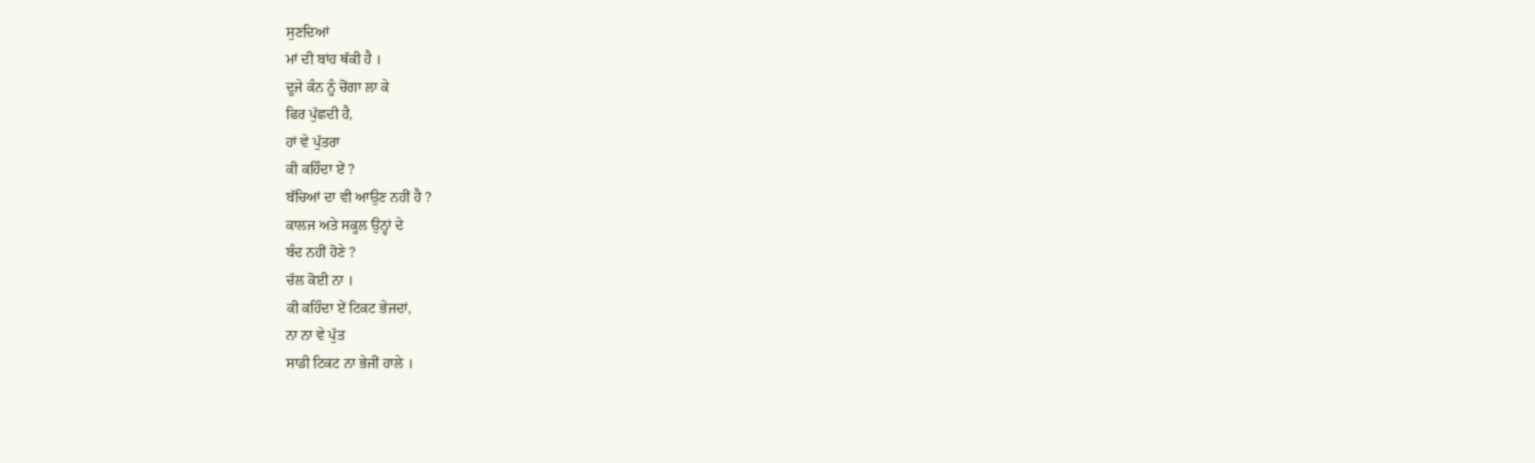ਸੁਣਦਿਆਂ
ਮਾਂ ਦੀ ਬਾਂਹ ਥੱਕੀ ਹੈ ।
ਦੂਜੇ ਕੰਨ ਨੂੰ ਚੋਂਗਾ ਲਾ ਕੇ
ਫਿਰ ਪੁੱਛਦੀ ਹੈ,
ਹਾਂ ਵੇ ਪੁੱਤਰਾ
ਕੀ ਕਹਿੰਦਾ ਏਂ ?
ਬੱਚਿਆਂ ਦਾ ਵੀ ਆਉਣ ਨਹੀਂ ਹੈ ?
ਕਾਲਜ ਅਤੇ ਸਕੂਲ ਉਨ੍ਹਾਂ ਦੇ
ਬੰਦ ਨਹੀਂ ਹੋਣੇ ?
ਚੱਲ ਕੋਈ ਨਾ ।
ਕੀ ਕਹਿੰਦਾ ਏਂ ਟਿਕਟ ਭੇਜਦਾਂ,
ਨਾ ਨਾ ਵੇ ਪੁੱਤ
ਸਾਡੀ ਟਿਕਟ ਨਾ ਭੇਜੀਂ ਹਾਲੇ ।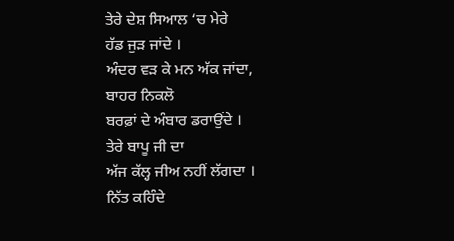ਤੇਰੇ ਦੇਸ਼ ਸਿਆਲ ‘ਚ ਮੇਰੇ
ਹੱਡ ਜੁੜ ਜਾਂਦੇ ।
ਅੰਦਰ ਵੜ ਕੇ ਮਨ ਅੱਕ ਜਾਂਦਾ,
ਬਾਹਰ ਨਿਕਲੋ
ਬਰਫ਼ਾਂ ਦੇ ਅੰਬਾਰ ਡਰਾਉਂਦੇ ।
ਤੇਰੇ ਬਾਪੂ ਜੀ ਦਾ
ਅੱਜ ਕੱਲ੍ਹ ਜੀਅ ਨਹੀਂ ਲੱਗਦਾ ।
ਨਿੱਤ ਕਹਿੰਦੇ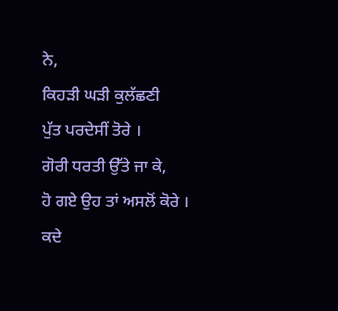ਨੇ,
ਕਿਹੜੀ ਘੜੀ ਕੁਲੱਛਣੀ
ਪੁੱਤ ਪਰਦੇਸੀਂ ਤੋਰੇ ।
ਗੋਰੀ ਧਰਤੀ ਉੱਤੇ ਜਾ ਕੇ,
ਹੋ ਗਏ ਉਹ ਤਾਂ ਅਸਲੋਂ ਕੋਰੇ ।
ਕਦੇ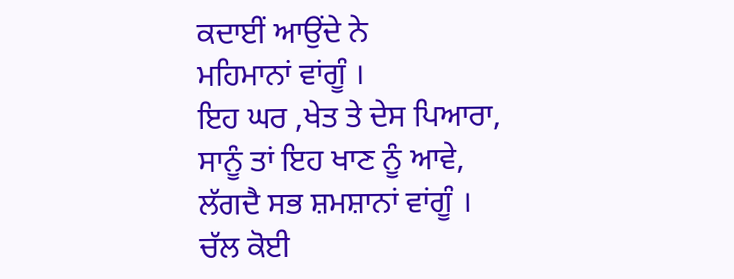ਕਦਾਈਂ ਆਉਂਦੇ ਨੇ
ਮਹਿਮਾਨਾਂ ਵਾਂਗੂੰ ।
ਇਹ ਘਰ ,ਖੇਤ ਤੇ ਦੇਸ ਪਿਆਰਾ,
ਸਾਨੂੰ ਤਾਂ ਇਹ ਖਾਣ ਨੂੰ ਆਵੇ,
ਲੱਗਦੈ ਸਭ ਸ਼ਮਸ਼ਾਨਾਂ ਵਾਂਗੂੰ ।
ਚੱਲ ਕੋਈ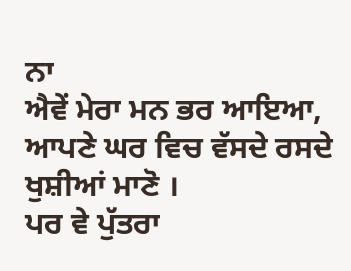ਨਾ
ਐਵੇਂ ਮੇਰਾ ਮਨ ਭਰ ਆਇਆ,
ਆਪਣੇ ਘਰ ਵਿਚ ਵੱਸਦੇ ਰਸਦੇ ਖੁਸ਼ੀਆਂ ਮਾਣੋ ।
ਪਰ ਵੇ ਪੁੱਤਰਾ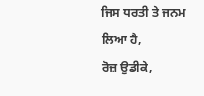ਜਿਸ ਧਰਤੀ ਤੇ ਜਨਮ ਲਿਆ ਹੈ,
ਰੋਜ਼ ਉਡੀਕੇ,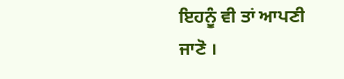ਇਹਨੂੰ ਵੀ ਤਾਂ ਆਪਣੀ ਜਾਣੋ ।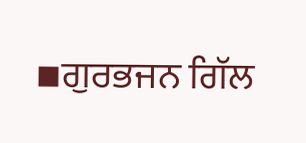▪ਗੁਰਭਜਨ ਗਿੱਲ